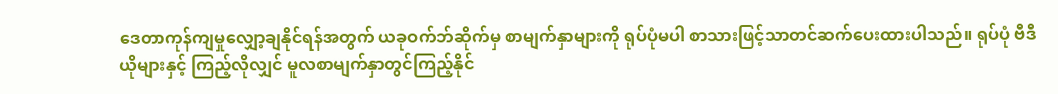ဒေတာကုန်ကျမှုလျှော့ချနိုင်ရန်အတွက် ယခုဝက်ဘ်ဆိုက်မှ စာမျက်နှာများကို ရုပ်ပုံမပါ စာသားဖြင့်သာတင်ဆက်ပေးထားပါသည်။ ရုပ်ပုံ ဗီဒီယိုများနှင့် ကြည့်လိုလျှင် မူလစာမျက်နှာတွင်ကြည့်နိုင်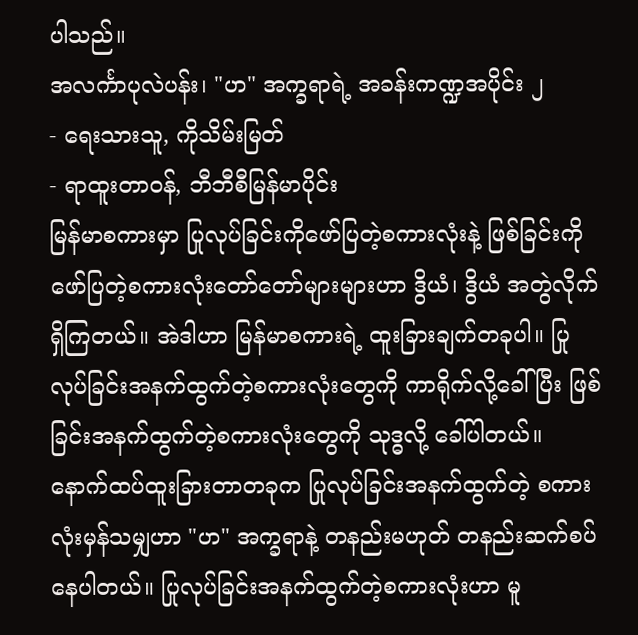ပါသည်။
အလင်္ကာပုလဲပန်း၊ "ဟ" အက္ခရာရဲ့ အခန်းကဏ္ဍအပိုင်း ၂
- ရေးသားသူ, ကိုသိမ်းမြတ်
- ရာထူးတာဝန်, ဘီဘီစီမြန်မာပိုင်း
မြန်မာစကားမှာ ပြုလုပ်ခြင်းကိုဖော်ပြတဲ့စကားလုံးနဲ့ ဖြစ်ခြင်းကိုဖော်ပြတဲ့စကားလုံးတော်တော်များများဟာ ဒွိယံ၊ ဒွိယံ အတွဲလိုက်ရှိကြတယ်။ အဲဒါဟာ မြန်မာစကားရဲ့ ထူးခြားချက်တခုပါ။ ပြုလုပ်ခြင်းအနက်ထွက်တဲ့စကားလုံးတွေကို ကာရိုက်လို့ခေါ်ပြီး ဖြစ်ခြင်းအနက်ထွက်တဲ့စကားလုံးတွေကို သုဒ္ဓလို့ ခေါ်ပါတယ်။
နောက်ထပ်ထူးခြားတာတခုက ပြုလုပ်ခြင်းအနက်ထွက်တဲ့ စကားလုံးမှန်သမျှဟာ "ဟ" အက္ခရာနဲ့ တနည်းမဟုတ် တနည်းဆက်စပ်နေပါတယ်။ ပြုလုပ်ခြင်းအနက်ထွက်တဲ့စကားလုံးဟာ မူ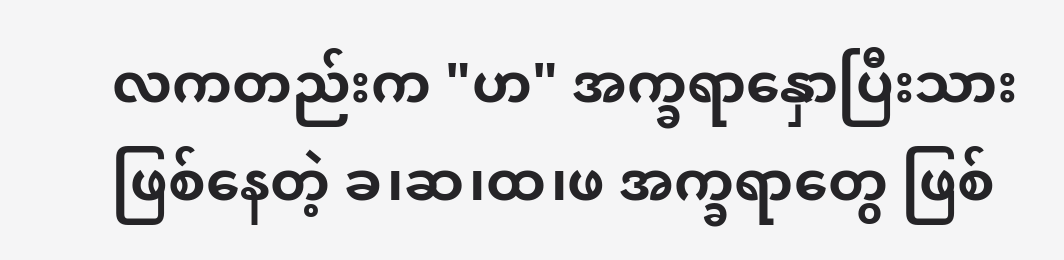လကတည်းက "ဟ" အက္ခရာနှောပြီးသား ဖြစ်နေတဲ့ ခ၊ဆ၊ထ၊ဖ အက္ခရာတွေ ဖြစ်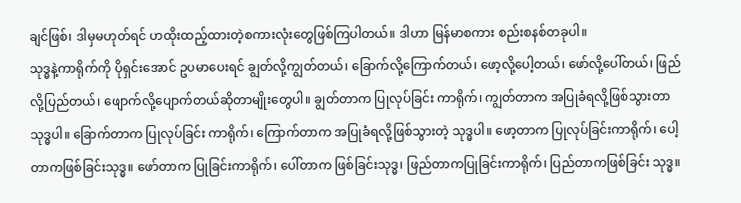ချင်ဖြစ်၊ ဒါမှမဟုတ်ရင် ဟထိုးထည့်ထားတဲ့စကားလုံးတွေဖြစ်ကြပါတယ်။ ဒါဟာ မြန်မာစကား စည်းစနစ်တခုပါ။
သုဒ္ဓနဲ့ကာရိုက်ကို ပိုရှင်းအောင် ဥပမာပေးရင် ချွတ်လို့ကျွတ်တယ်၊ ခြောက်လို့ကြောက်တယ်၊ ဖော့လို့ပေါ့တယ်၊ ဖော်လို့ပေါ်တယ်၊ ဖြည်လို့ပြည်တယ်၊ ဖျောက်လို့ပျောက်တယ်ဆိုတာမျိုးတွေပါ။ ချွတ်တာက ပြုလုပ်ခြင်း ကာရိုက်၊ ကျွတ်တာက အပြုခံရလို့ဖြစ်သွားတာ သုဒ္ဓပါ။ ခြောက်တာက ပြုလုပ်ခြင်း ကာရိုက်၊ ကြောက်တာက အပြုခံရလို့ဖြစ်သွားတဲ့ သုဒ္ဓပါ။ ဖော့တာက ပြုလုပ်ခြင်းကာရိုက်၊ ပေါ့တာကဖြစ်ခြင်းသုဒ္ဓ။ ဖော်တာက ပြုခြင်းကာရိုက်၊ ပေါ်တာက ဖြစ်ခြင်းသုဒ္ဓ၊ ဖြည်တာကပြုခြင်းကာရိုက်၊ ပြည်တာကဖြစ်ခြင်း သုဒ္ဓ။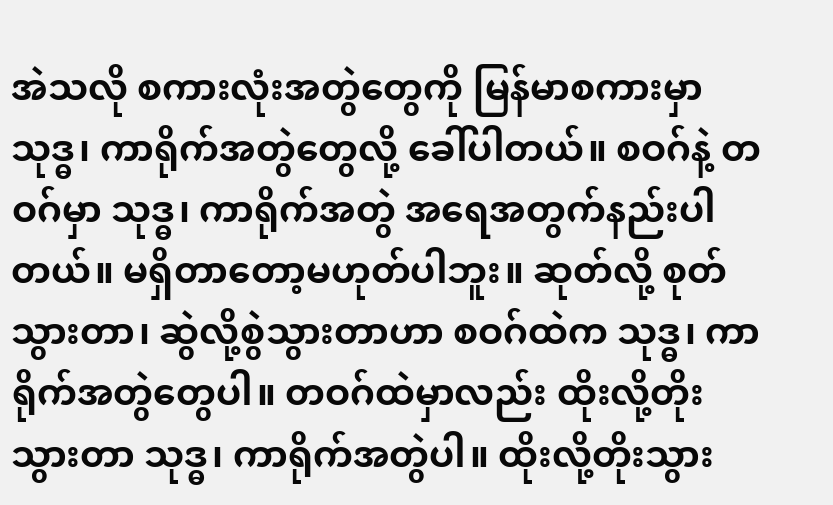အဲသလို စကားလုံးအတွဲတွေကို မြန်မာစကားမှာ သုဒ္ဓ၊ ကာရိုက်အတွဲတွေလို့ ခေါ်ပါတယ်။ စဝဂ်နဲ့ တဝဂ်မှာ သုဒ္ဓ၊ ကာရိုက်အတွဲ အရေအတွက်နည်းပါတယ်။ မရှိတာတော့မဟုတ်ပါဘူး။ ဆုတ်လို့ စုတ်သွားတာ၊ ဆွဲလို့စွဲသွားတာဟာ စဝဂ်ထဲက သုဒ္ဓ၊ ကာရိုက်အတွဲတွေပါ။ တဝဂ်ထဲမှာလည်း ထိုးလို့တိုးသွားတာ သုဒ္ဓ၊ ကာရိုက်အတွဲပါ။ ထိုးလို့တိုးသွား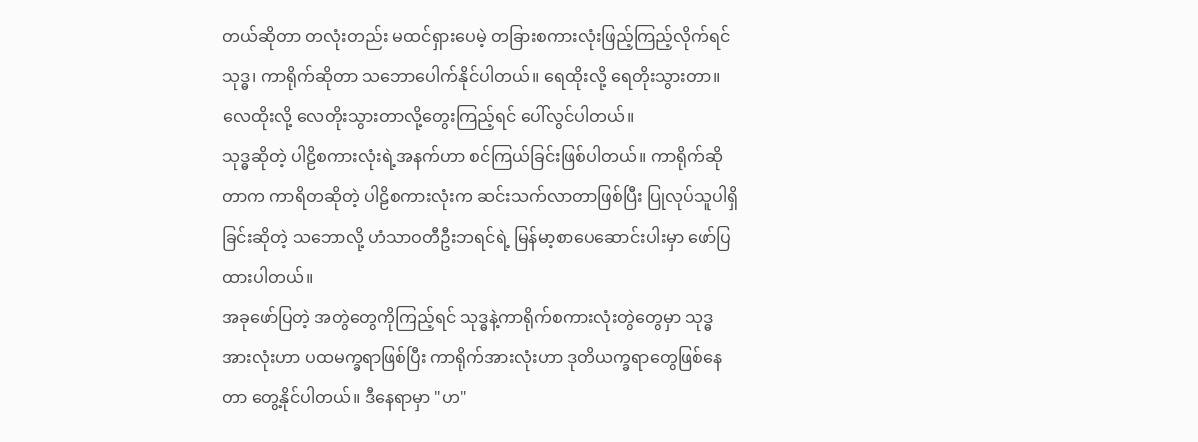တယ်ဆိုတာ တလုံးတည်း မထင်ရှားပေမဲ့ တခြားစကားလုံးဖြည့်ကြည့်လိုက်ရင် သုဒ္ဓ၊ ကာရိုက်ဆိုတာ သဘောပေါက်နိုင်ပါတယ်။ ရေထိုးလို့ ရေတိုးသွားတာ။ လေထိုးလို့ လေတိုးသွားတာလို့တွေးကြည့်ရင် ပေါ်လွင်ပါတယ်။
သုဒ္ဓဆိုတဲ့ ပါဠိစကားလုံးရဲ့အနက်ဟာ စင်ကြယ်ခြင်းဖြစ်ပါတယ်။ ကာရိုက်ဆိုတာက ကာရိတဆိုတဲ့ ပါဠိစကားလုံးက ဆင်းသက်လာတာဖြစ်ပြီး ပြုလုပ်သူပါရှိခြင်းဆိုတဲ့ သဘောလို့ ဟံသာဝတီဦးဘရင်ရဲ့ မြန်မာ့စာပေဆောင်းပါးမှာ ဖော်ပြထားပါတယ်။
အခုဖော်ပြတဲ့ အတွဲတွေကိုကြည့်ရင် သုဒ္ဓနဲ့ကာရိုက်စကားလုံးတွဲတွေမှာ သုဒ္ဓအားလုံးဟာ ပထမက္ခရာဖြစ်ပြီး ကာရိုက်အားလုံးဟာ ဒုတိယက္ခရာတွေဖြစ်နေတာ တွေ့နိုင်ပါတယ်။ ဒီနေရာမှာ "ဟ"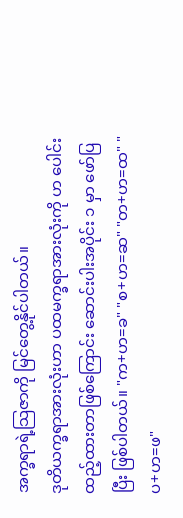အက္ခရာရဲ့သြဇာကို မြင်တွေ့နိုင်ပါတယ်။
ဒုတိယက္ခရာအားလုံးဟာ ပထမက္ခရာအားလုံးကို ဟ ပေါင်းထည့်ထားတာဖြစ်ကြောင်း ဆောင်းပါးအပိုင်း ၁ မှာ ဖော်ပြပြီး ဖြစ်ပါတယ်။ "က+ဟ=ခ" "စ+ဟ=ဆ" "တ+ဟ=ထ" "ပ+ဟ=ဖ"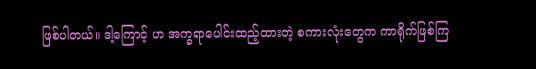ဖြစ်ပါတယ်။ ဒါ့ကြောင့် ဟ အက္ခရာပေါင်းထည့်ထားတဲ့ စကားလုံးတွေက ကာရိုက်ဖြစ်ကြ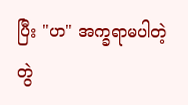ပြီး "ဟ" အက္ခရာမပါတဲ့ တွဲ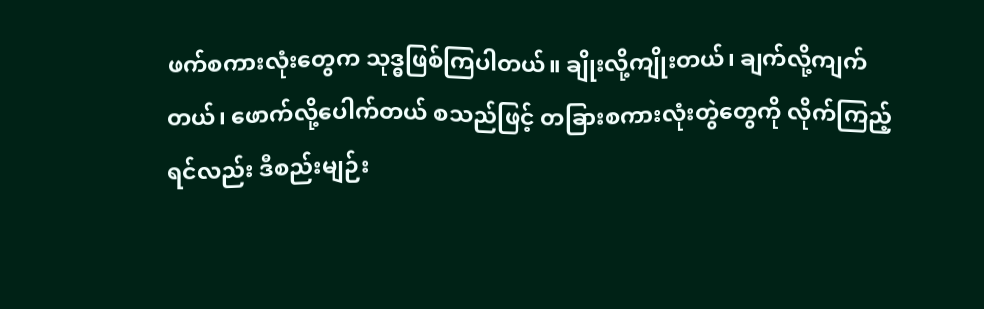ဖက်စကားလုံးတွေက သုဒ္ဓဖြစ်ကြပါတယ်။ ချိုးလို့ကျိုးတယ်၊ ချက်လို့ကျက်တယ်၊ ဖောက်လို့ပေါက်တယ် စသည်ဖြင့် တခြားစကားလုံးတွဲတွေကို လိုက်ကြည့်ရင်လည်း ဒီစည်းမျဉ်း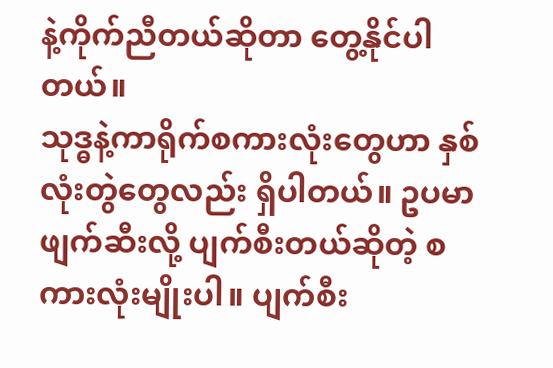နဲ့ကိုက်ညီတယ်ဆိုတာ တွေ့နိုင်ပါတယ်။
သုဒ္ဓနဲ့ကာရိုက်စကားလုံးတွေဟာ နှစ်လုံးတွဲတွေလည်း ရှိပါတယ်။ ဥပမာ ဖျက်ဆီးလို့ ပျက်စီးတယ်ဆိုတဲ့ စကားလုံးမျိုးပါ။ ပျက်စီး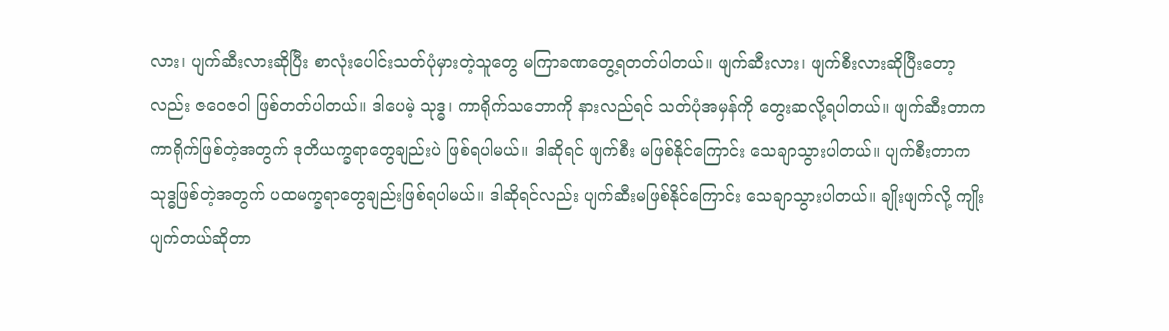လား၊ ပျက်ဆီးလားဆိုပြီး စာလုံးပေါင်းသတ်ပုံမှားတဲ့သူတွေ မကြာခဏတွေ့ရတတ်ပါတယ်။ ဖျက်ဆီးလား၊ ဖျက်စီးလားဆိုပြီးတော့လည်း ဇဝေဇဝါ ဖြစ်တတ်ပါတယ်။ ဒါပေမဲ့ သုဒ္ဓ၊ ကာရိုက်သဘောကို နားလည်ရင် သတ်ပုံအမှန်ကို တွေးဆလို့ရပါတယ်။ ဖျက်ဆီးတာက ကာရိုက်ဖြစ်တဲ့အတွက် ဒုတိယက္ခရာတွေချည်းပဲ ဖြစ်ရပါမယ်။ ဒါဆိုရင် ဖျက်စီး မဖြစ်နိုင်ကြောင်း သေချာသွားပါတယ်။ ပျက်စီးတာက သုဒ္ဓဖြစ်တဲ့အတွက် ပထမက္ခရာတွေချည်းဖြစ်ရပါမယ်။ ဒါဆိုရင်လည်း ပျက်ဆီးမဖြစ်နိုင်ကြောင်း သေချာသွားပါတယ်။ ချိုးဖျက်လို့ ကျိုးပျက်တယ်ဆိုတာ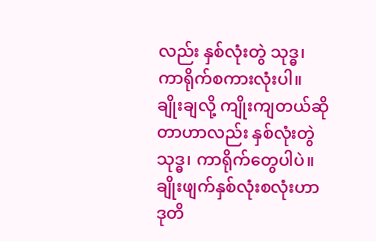လည်း နှစ်လုံးတွဲ သုဒ္ဓ၊ ကာရိုက်စကားလုံးပါ။ ချိုးချလို့ ကျိုးကျတယ်ဆိုတာဟာလည်း နှစ်လုံးတွဲ သုဒ္ဓ၊ ကာရိုက်တွေပါပဲ။ ချိုးဖျက်နှစ်လုံးစလုံးဟာ ဒုတိ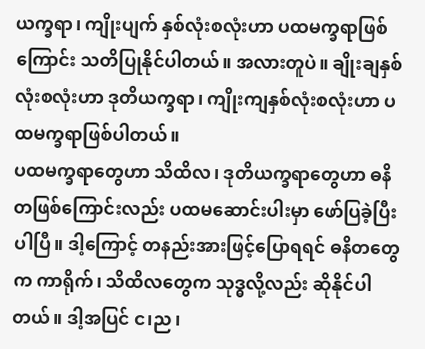ယက္ခရာ၊ ကျိုးပျက် နှစ်လုံးစလုံးဟာ ပထမက္ခရာဖြစ်ကြောင်း သတိပြုနိုင်ပါတယ်။ အလားတူပဲ။ ချိုးချနှစ်လုံးစလုံးဟာ ဒုတိယက္ခရာ၊ ကျိုးကျနှစ်လုံးစလုံးဟာ ပထမက္ခရာဖြစ်ပါတယ်။
ပထမက္ခရာတွေဟာ သိထိလ၊ ဒုတိယက္ခရာတွေဟာ ဓနိတဖြစ်ကြောင်းလည်း ပထမဆောင်းပါးမှာ ဖော်ပြခဲ့ပြီးပါပြီ။ ဒါ့ကြောင့် တနည်းအားဖြင့်ပြောရရင် ဓနိတတွေက ကာရိုက်၊ သိထိလတွေက သုဒ္ဓလို့လည်း ဆိုနိုင်ပါတယ်။ ဒါ့အပြင် င၊ည၊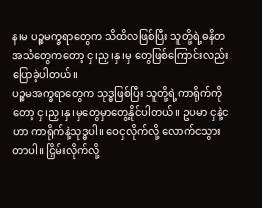န၊မ ပဉ္စမက္ခရာတွေက သိထိလဖြစ်ပြီး သူတို့ရဲ့ဓနိတ အသံတွေကတော့ ငှ၊ညှ၊နှ၊မှ တွေဖြစ်ကြောင်းလည်း ပြောခဲ့ပါတယ်။
ပဉ္စမအက္ခရာတွေက သုဒ္ဓဖြစ်ပြီး သူတို့ရဲ့ကာရိုက်ကိုတော့ ငှ၊ညှ၊နှ၊မှတွေမှာတွေ့နိုင်ပါတယ်။ ဥပမာ ငှနဲ့ငဟာ ကာရိုက်နဲ့သုဒ္ဓပါ။ ဝေငှလိုက်လို့ လောက်ငသွားတာပါ။ ငြှိမ်းလိုက်လို့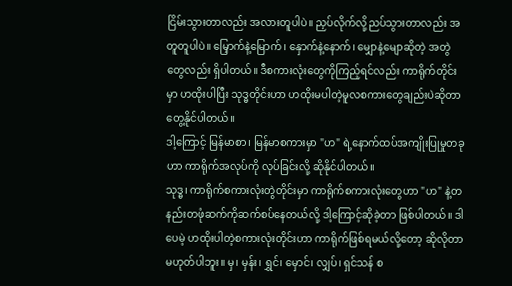ငြိမ်းသွားတာလည်း အလားတူပါပဲ။ ညှပ်လိုက်လို့ညပ်သွားတာလည်း အတူတူပါပဲ။ မြှောက်နဲ့မြောက်၊ နှောက်နဲ့နောက်၊ မျှောနဲ့မျောဆိုတဲ့ အတွဲတွေလည်း ရှိပါတယ်။ ဒီစကားလုံးတွေကိုကြည့်ရင်လည်း ကာရိုက်တိုင်းမှာ ဟထိုးပါပြီး သုဒ္ဓတိုင်းဟာ ဟထိုးမပါတဲ့မူလစကားတွေချည်းပဲဆိုတာတွေ့နိုင်ပါတယ်။
ဒါ့ကြောင့် မြန်မာစာ၊ မြန်မာစကားမှာ "ဟ" ရဲ့နောက်ထပ်အကျိုးပြုမှုတခုဟာ ကာရိုက်အလုပ်ကို လုပ်ခြင်းလို့ ဆိုနိုင်ပါတယ်။
သုဒ္ဓ၊ ကာရိုက်စကားလုံးတွဲတိုင်းမှာ ကာရိုက်စကားလုံးတွေဟာ "ဟ" နဲ့တနည်းတဖုံဆက်ကိုဆက်စပ်နေတယ်လို့ ဒါ့ကြောင့်ဆိုခဲ့တာ ဖြစ်ပါတယ်။ ဒါပေမဲ့ ဟထိုးပါတဲ့စကားလုံးတိုင်းဟာ ကာရိုက်ဖြစ်ရမယ်လို့တော့ ဆိုလိုတာ မဟုတ်ပါဘူး။ မှ၊ မှန်း၊ ရွှင်၊ မှောင်၊ လျှပ်၊ ရှင်သန် စ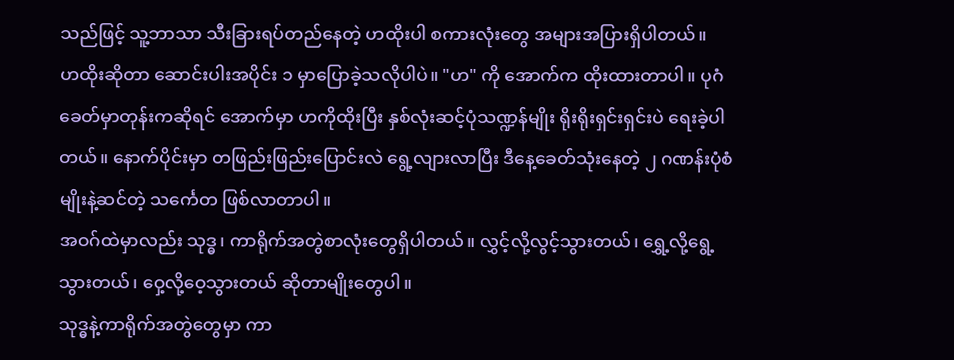သည်ဖြင့် သူ့ဘာသာ သီးခြားရပ်တည်နေတဲ့ ဟထိုးပါ စကားလုံးတွေ အများအပြားရှိပါတယ်။
ဟထိုးဆိုတာ ဆောင်းပါးအပိုင်း ၁ မှာပြောခဲ့သလိုပါပဲ။ "ဟ" ကို အောက်က ထိုးထားတာပါ။ ပုဂံခေတ်မှာတုန်းကဆိုရင် အောက်မှာ ဟကိုထိုးပြီး နှစ်လုံးဆင့်ပုံသဏ္ဍန်မျိုး ရိုးရိုးရှင်းရှင်းပဲ ရေးခဲ့ပါတယ်။ နောက်ပိုင်းမှာ တဖြည်းဖြည်းပြောင်းလဲ ရွေ့လျားလာပြီး ဒီနေ့ခေတ်သုံးနေတဲ့ ၂ ဂဏန်းပုံစံမျိုးနဲ့ဆင်တဲ့ သင်္ကေတ ဖြစ်လာတာပါ။
အဝဂ်ထဲမှာလည်း သုဒ္ဓ၊ ကာရိုက်အတွဲစာလုံးတွေရှိပါတယ်။ လွှင့်လို့လွင့်သွားတယ်၊ ရွှေ့လို့ရွေ့သွားတယ်၊ ဝှေ့လို့ဝေ့သွားတယ် ဆိုတာမျိုးတွေပါ။
သုဒ္ဓနဲ့ကာရိုက်အတွဲတွေမှာ ကာ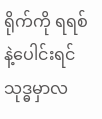ရိုက်ကို ရရစ်နဲ့ပေါင်းရင် သုဒ္ဓမှာလ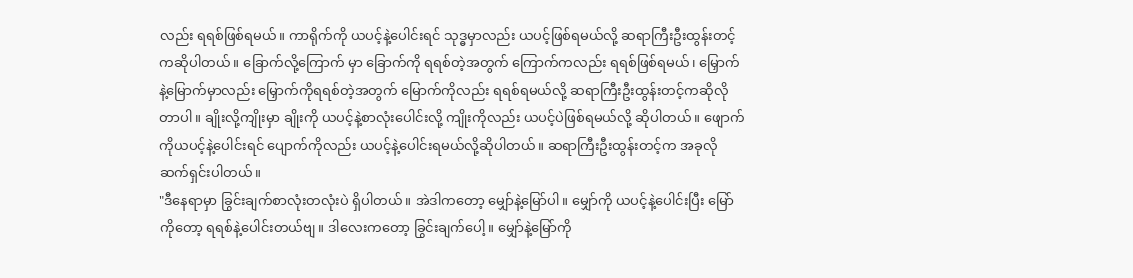လည်း ရရစ်ဖြစ်ရမယ်။ ကာရိုက်ကို ယပင့်နဲ့ပေါင်းရင် သုဒ္ဓမှာလည်း ယပင့်ဖြစ်ရမယ်လို့ ဆရာကြီးဦးထွန်းတင့်ကဆိုပါတယ်။ ခြောက်လို့ကြောက် မှာ ခြောက်ကို ရရစ်တဲ့အတွက် ကြောက်ကလည်း ရရစ်ဖြစ်ရမယ်၊ မြှောက်နဲ့မြောက်မှာလည်း မြှောက်ကိုရရစ်တဲ့အတွက် မြောက်ကိုလည်း ရရစ်ရမယ်လို့ ဆရာကြီးဦးထွန်းတင့်ကဆိုလိုတာပါ။ ချိုးလို့ကျိုးမှာ ချိုးကို ယပင့်နဲ့စာလုံးပေါင်းလို့ ကျိုးကိုလည်း ယပင့်ပဲဖြစ်ရမယ်လို့ ဆိုပါတယ်။ ဖျောက်ကိုယပင့်နဲ့ပေါင်းရင် ပျောက်ကိုလည်း ယပင့်နဲ့ပေါင်းရမယ်လို့ဆိုပါတယ်။ ဆရာကြီးဦးထွန်းတင့်က အခုလို ဆက်ရှင်းပါတယ်။
"ဒီနေရာမှာ ခြွင်းချက်စာလုံးတလုံးပဲ ရှိပါတယ်။ အဲဒါကတော့ မျှော်နဲ့မြော်ပါ။ မျှော်ကို ယပင့်နဲ့ပေါင်းပြီး မြော်ကိုတော့ ရရစ်နဲ့ပေါင်းတယ်ဗျ။ ဒါလေးကတော့ ခြွင်းချက်ပေါ့။ မျှော်နဲ့မြော်ကို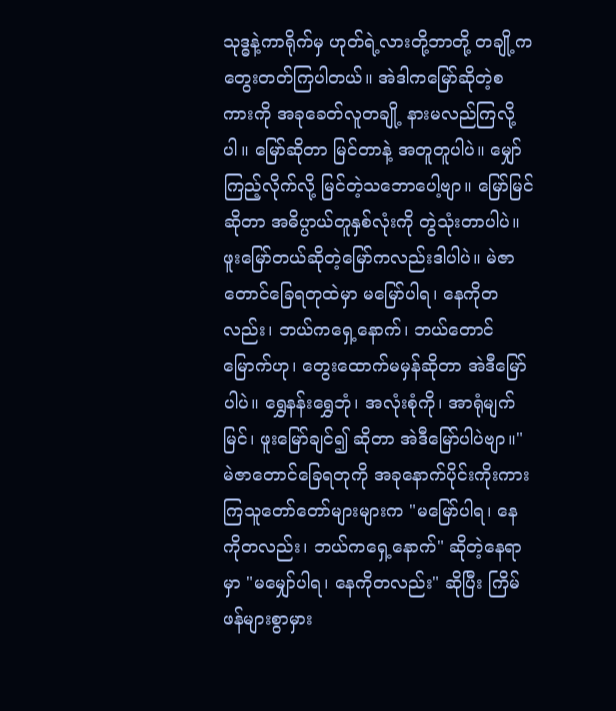သုဒ္ဓနဲ့ကာရိုက်မှ ဟုတ်ရဲ့လားတို့ဘာတို့ တချို့က တွေးတတ်ကြပါတယ်။ အဲဒါကမြော်ဆိုတဲ့စကားကို အခုခေတ်လူတချို့ နားမလည်ကြလို့ပါ။ မြော်ဆိုတာ မြင်တာနဲ့ အတူတူပါပဲ။ မျှော်ကြည့်လိုက်လို့ မြင်တဲ့သဘောပေါ့ဗျာ။ မြော်မြင်ဆိုတာ အဓိပ္ပာယ်တူနှစ်လုံးကို တွဲသုံးတာပါပဲ။ ဖူးမြော်တယ်ဆိုတဲ့မြော်ကလည်းဒါပါပဲ။ မဲဇာတောင်ခြေရတုထဲမှာ မမြော်ပါရ၊ နေကိုတလည်း၊ ဘယ်ကရှေ့နောက်၊ ဘယ်တောင်မြောက်ဟု၊ တွေးထောက်မမှန်ဆိုတာ အဲဒီမြော်ပါပဲ။ ရွှေနန်းရွှေဘုံ၊ အလုံးစုံကို၊ အာရုံမျက်မြင်၊ ဖူးမြော်ချင်၍ ဆိုတာ အဲဒီမြော်ပါပဲဗျာ။"
မဲဇာတောင်ခြေရတုကို အခုနောက်ပိုင်းကိုးကားကြသူတော်တော်များများက "မမြော်ပါရ၊ နေကိုတလည်း၊ ဘယ်ကရှေ့နောက်" ဆိုတဲ့နေရာမှာ "မမျှော်ပါရ၊ နေကိုတလည်း" ဆိုပြီး ကြိမ်ဖန်များစွာမှား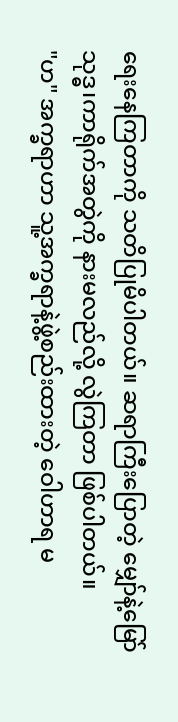ရေးနေကြတာကို သတိပြုမိပါတယ်။ ဆရာကြီးပြောတဲ့ မျှော်နဲ့မြော် သုဒ္ဓ၊ကာရိုက်အတွဲကို နားမလည်လို့ လွဲကြတာ ဖြစ်ပါတယ်။
"ဟ" အက္ခရာဟာ သူ့အက္ခရာနဲ့ဖွဲ့စည်းထားတဲ့ ဝေါဟာရ မ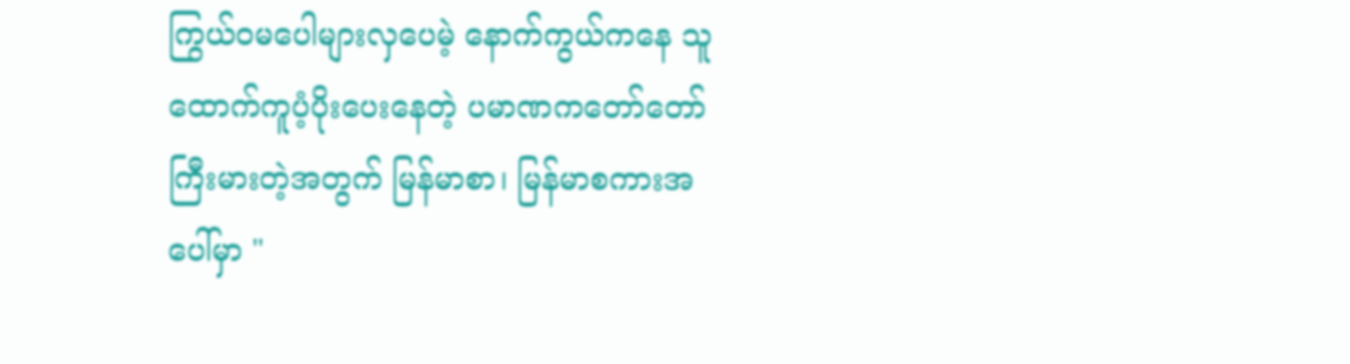ကြွယ်ဝမပေါများလှပေမဲ့ နောက်ကွယ်ကနေ သူထောက်ကူပံ့ပိုးပေးနေတဲ့ ပမာဏကတော်တော်ကြီးမားတဲ့အတွက် မြန်မာစာ၊ မြန်မာစကားအပေါ်မှာ "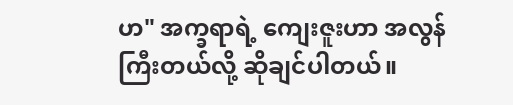ဟ" အက္ခရာရဲ့ ကျေးဇူးဟာ အလွန်ကြီးတယ်လို့ ဆိုချင်ပါတယ်။